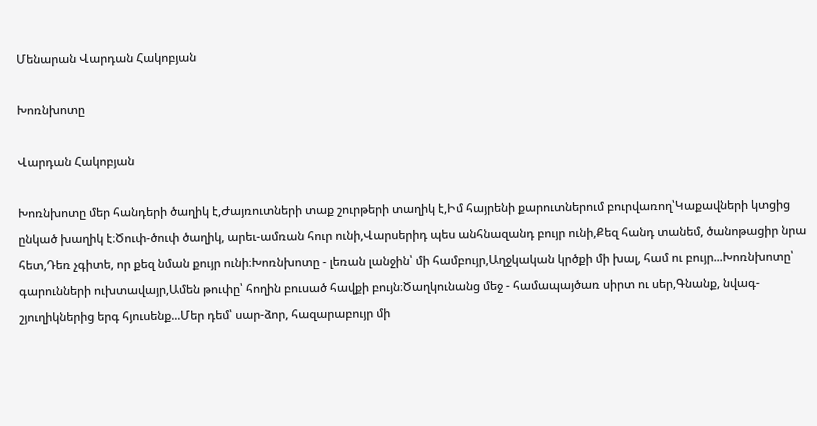Մենարան Վարդան Հակոբյան

Խոռնխոտը

Վարդան Հակոբյան

Խոռնխոտը մեր հանդերի ծաղիկ է,Ժայռուտների տաք շուրթերի տաղիկ է,Իմ հայրենի քարուտներում բուրվառող՝Կաքավների կտցից ընկած խաղիկ է։Ծուփ-ծուփ ծաղիկ, արեւ-ամռան հուր ունի,Վարսերիդ պես անհնազանդ բույր ունի,Քեզ հանդ տանեմ, ծանոթացիր նրա հետ,Դեռ չգիտե, որ քեզ նման քույր ունի։Խոռնխոտը - լեռան լանջին՝ մի համբույր,Աղջկական կրծքի մի խալ, համ ու բույր...Խոռնխոտը՝ գարունների ուխտավայր,Ամեն թուփը՝ հողին բուսած հավքի բույն։Ծաղկունանց մեջ - համապայծառ սիրտ ու սեր,Գնանք, նվագ-շյուղիկներից երգ հյուսենք...Մեր դեմ՝ սար-ձոր, հազարաբույր մի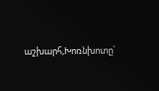աշխարհ,Խոռնխոտը՝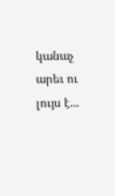կանաչ արեւ ու լույս է...